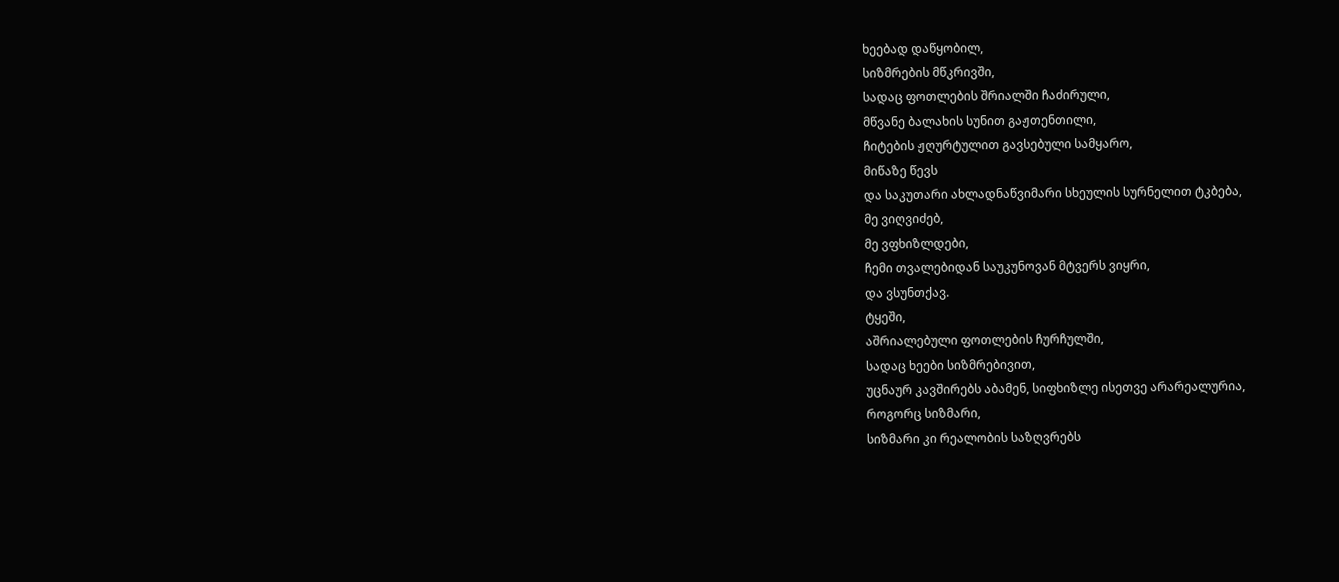ხეებად დაწყობილ,
სიზმრების მწკრივში,
სადაც ფოთლების შრიალში ჩაძირული,
მწვანე ბალახის სუნით გაჟთენთილი,
ჩიტების ჟღურტულით გავსებული სამყარო,
მიწაზე წევს
და საკუთარი ახლადნაწვიმარი სხეულის სურნელით ტკბება,
მე ვიღვიძებ,
მე ვფხიზლდები,
ჩემი თვალებიდან საუკუნოვან მტვერს ვიყრი,
და ვსუნთქავ.
ტყეში,
აშრიალებული ფოთლების ჩურჩულში,
სადაც ხეები სიზმრებივით,
უცნაურ კავშირებს აბამენ, სიფხიზლე ისეთვე არარეალურია,
როგორც სიზმარი,
სიზმარი კი რეალობის საზღვრებს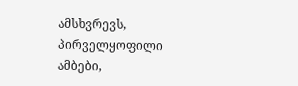ამსხვრევს,
პირველყოფილი ამბები,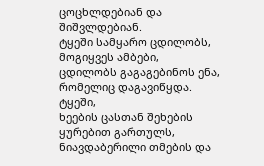ცოცხლდებიან და შიშვლდებიან.
ტყეში სამყარო ცდილობს,
მოგიყვეს ამბები,
ცდილობს გაგაგებინოს ენა,
რომელიც დაგავიწყდა.
ტყეში,
ხეების ცასთან შეხების ყურებით გართულს,
ნიავდაბერილი თმების და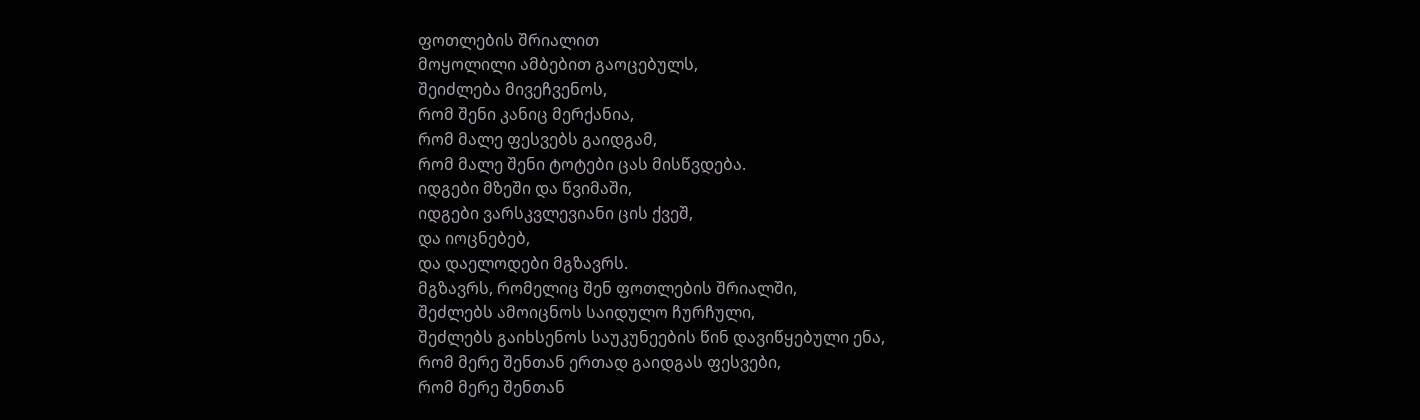ფოთლების შრიალით
მოყოლილი ამბებით გაოცებულს,
შეიძლება მივეჩვენოს,
რომ შენი კანიც მერქანია,
რომ მალე ფესვებს გაიდგამ,
რომ მალე შენი ტოტები ცას მისწვდება.
იდგები მზეში და წვიმაში,
იდგები ვარსკვლევიანი ცის ქვეშ,
და იოცნებებ,
და დაელოდები მგზავრს.
მგზავრს, რომელიც შენ ფოთლების შრიალში,
შეძლებს ამოიცნოს საიდულო ჩურჩული,
შეძლებს გაიხსენოს საუკუნეების წინ დავიწყებული ენა,
რომ მერე შენთან ერთად გაიდგას ფესვები,
რომ მერე შენთან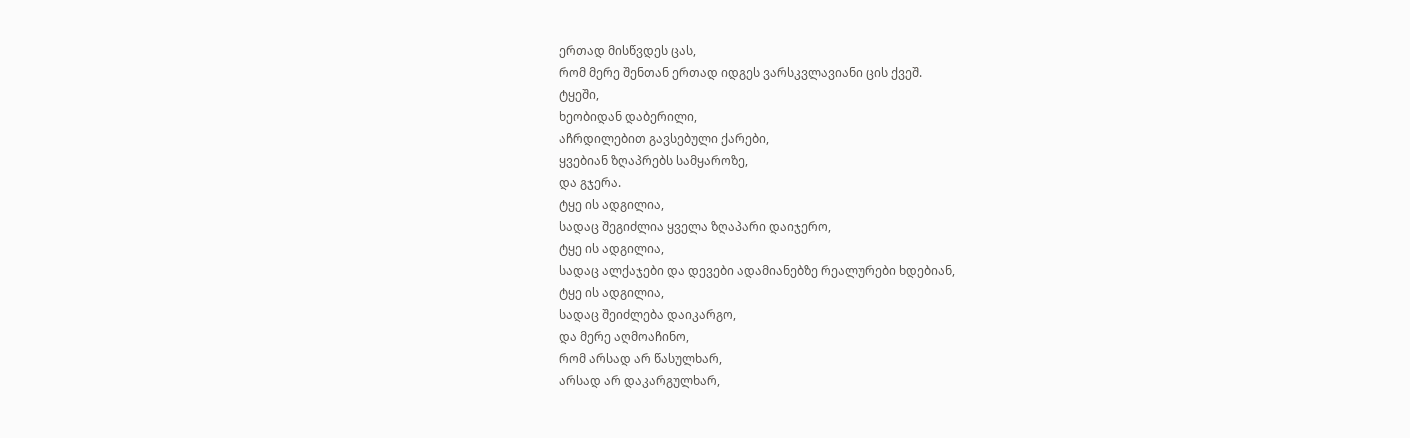ერთად მისწვდეს ცას,
რომ მერე შენთან ერთად იდგეს ვარსკვლავიანი ცის ქვეშ.
ტყეში,
ხეობიდან დაბერილი,
აჩრდილებით გავსებული ქარები,
ყვებიან ზღაპრებს სამყაროზე,
და გჯერა.
ტყე ის ადგილია,
სადაც შეგიძლია ყველა ზღაპარი დაიჯერო,
ტყე ის ადგილია,
სადაც ალქაჯები და დევები ადამიანებზე რეალურები ხდებიან,
ტყე ის ადგილია,
სადაც შეიძლება დაიკარგო,
და მერე აღმოაჩინო,
რომ არსად არ წასულხარ,
არსად არ დაკარგულხარ,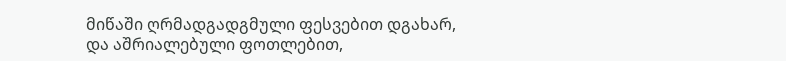მიწაში ღრმადგადგმული ფესვებით დგახარ,
და აშრიალებული ფოთლებით,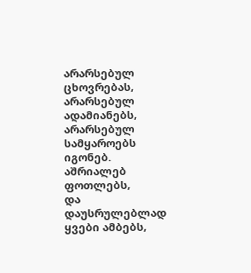არარსებულ ცხოვრებას,
არარსებულ ადამიანებს,
არარსებულ სამყაროებს
იგონებ.
აშრიალებ ფოთლებს,
და დაუსრულებლად ყვები ამბებს,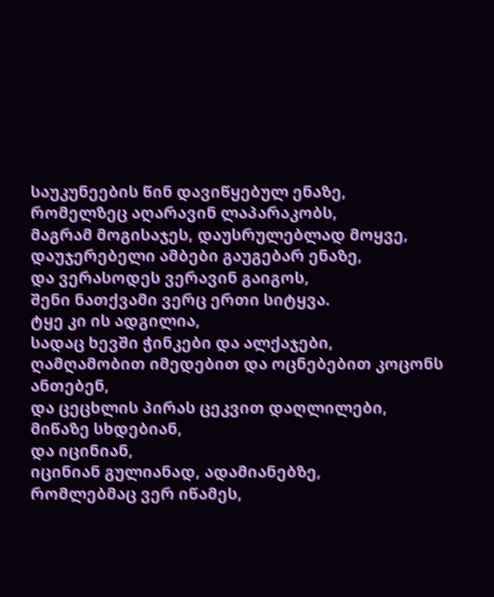საუკუნეების წინ დავიწყებულ ენაზე,
რომელზეც აღარავინ ლაპარაკობს,
მაგრამ მოგისაჯეს, დაუსრულებლად მოყვე,
დაუჯერებელი ამბები გაუგებარ ენაზე,
და ვერასოდეს ვერავინ გაიგოს,
შენი ნათქვამი ვერც ერთი სიტყვა.
ტყე კი ის ადგილია,
სადაც ხევში ჭინკები და ალქაჯები,
ღამღამობით იმედებით და ოცნებებით კოცონს ანთებენ,
და ცეცხლის პირას ცეკვით დაღლილები,
მიწაზე სხდებიან,
და იცინიან,
იცინიან გულიანად, ადამიანებზე,
რომლებმაც ვერ იწამეს,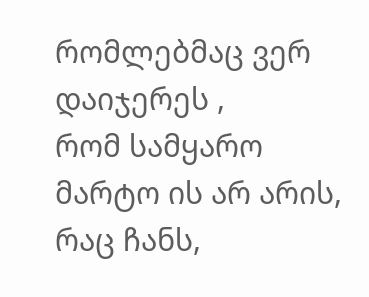რომლებმაც ვერ დაიჯერეს ,
რომ სამყარო მარტო ის არ არის,
რაც ჩანს,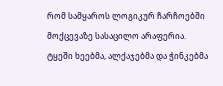რომ სამყაროს ლოგიკურ ჩარჩოებში მოქცევაზე სასაცილო არაფერია.
ტყეში ხეებმა, ალქაჯებმა და ჭინკებმა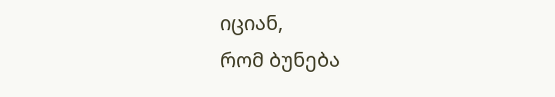იციან,
რომ ბუნება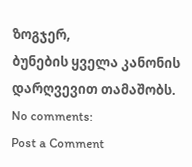ზოგჯერ,
ბუნების ყველა კანონის დარღვევით თამაშობს.
No comments:
Post a Comment